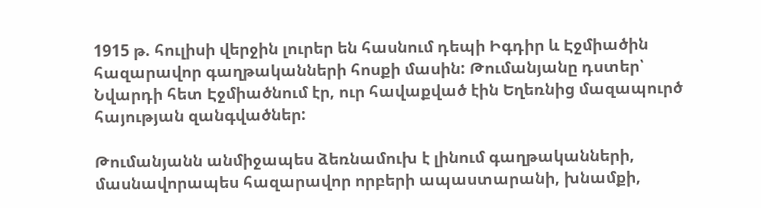1915 թ. հուլիսի վերջին լուրեր են հասնում դեպի Իգդիր և Էջմիածին հազարավոր գաղթականների հոսքի մասին: Թումանյանը դստեր՝ Նվարդի հետ Էջմիածնում էր, ուր հավաքված էին Եղեռնից մազապուրծ հայության զանգվածներ:

Թումանյանն անմիջապես ձեռնամուխ է լինում գաղթականների, մասնավորապես հազարավոր որբերի ապաստարանի, խնամքի,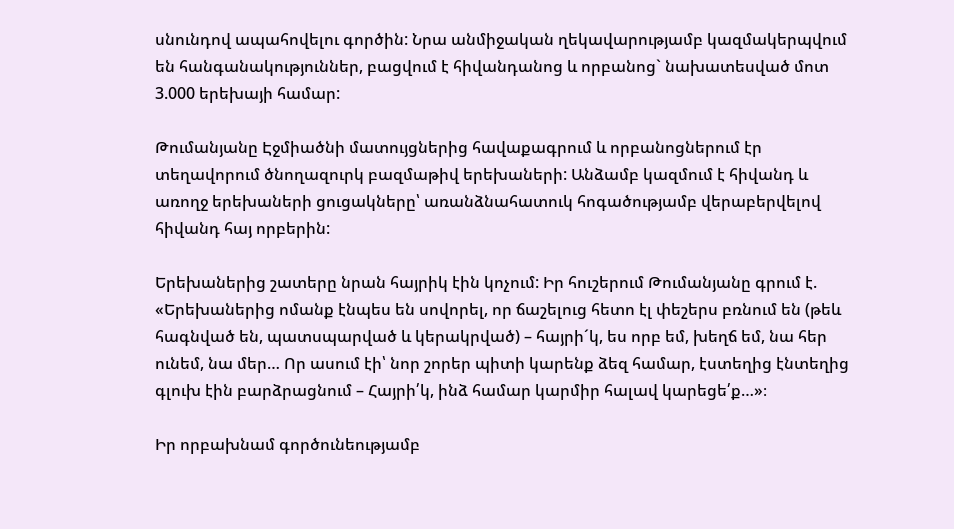սնունդով ապահովելու գործին: Նրա անմիջական ղեկավարությամբ կազմակերպվում են հանգանակություններ, բացվում է հիվանդանոց և որբանոց` նախատեսված մոտ 3.000 երեխայի համար:

Թումանյանը Էջմիածնի մատույցներից հավաքագրում և որբանոցներում էր տեղավորում ծնողազուրկ բազմաթիվ երեխաների: Անձամբ կազմում է հիվանդ և առողջ երեխաների ցուցակները՝ առանձնահատուկ հոգածությամբ վերաբերվելով հիվանդ հայ որբերին:

Երեխաներից շատերը նրան հայրիկ էին կոչում: Իր հուշերում Թումանյանը գրում է. «Երեխաներից ոմանք էնպես են սովորել, որ ճաշելուց հետո էլ փեշերս բռնում են (թեև հագնված են, պատսպարված և կերակրված) – հայրի´կ, ես որբ եմ, խեղճ եմ, նա հեր ունեմ, նա մեր… Որ ասում էի՝ նոր շորեր պիտի կարենք ձեզ համար, էստեղից էնտեղից գլուխ էին բարձրացնում – Հայրի՛կ, ինձ համար կարմիր հալավ կարեցե՛ք…»։

Իր որբախնամ գործունեությամբ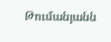Թումանյանն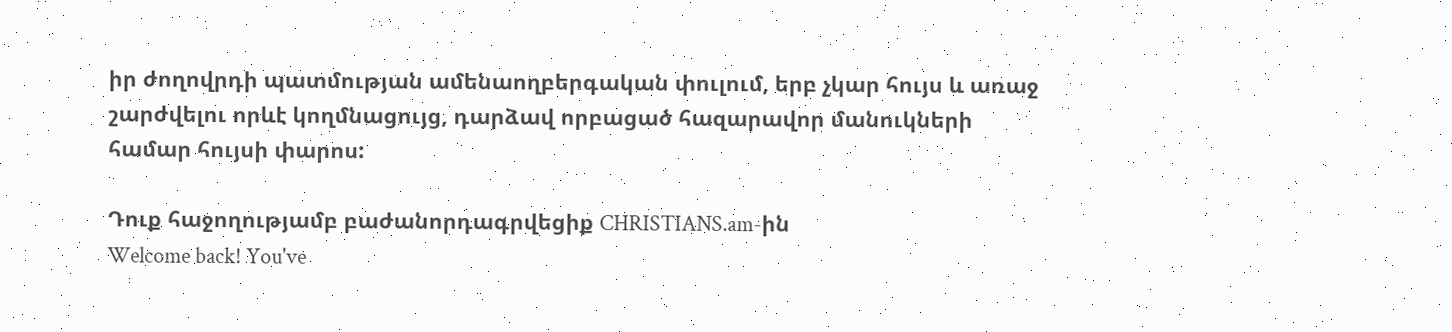իր ժողովրդի պատմության ամենաողբերգական փուլում, երբ չկար հույս և առաջ շարժվելու որևէ կողմնացույց, դարձավ որբացած հազարավոր մանուկների համար հույսի փարոս:

Դուք հաջողությամբ բաժանորդագրվեցիք CHRISTIANS.am-ին
Welcome back! You've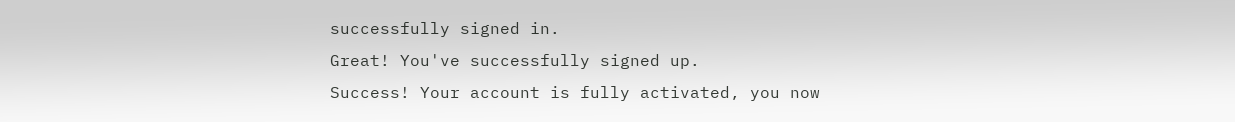successfully signed in.
Great! You've successfully signed up.
Success! Your account is fully activated, you now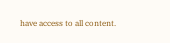have access to all content.